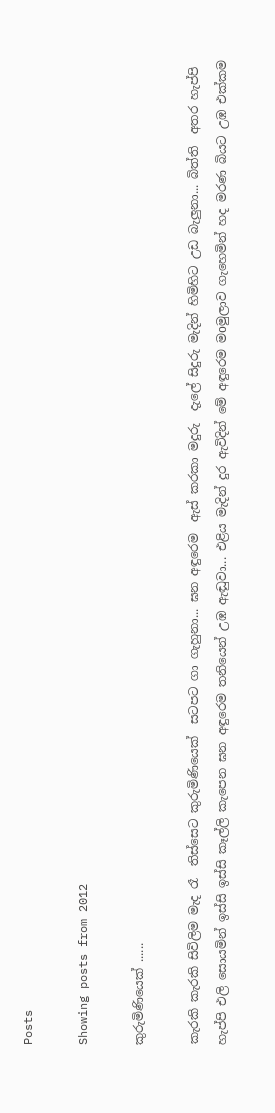Posts

Showing posts from 2012

කුරුමිණියෙක් ......

කැරකි කැරකි සිවිලිම මැද රෑ  තිස්සෙට කුරුමිණියෙක්  සටපට ගා ගැහුනා... ඝන අඳුරෙම  ඇස් කරකා මදුරු  දැලේ සිදුරු මැදින් හිමිහිට උඩ බැලුනා... බිත්ති  අතර හැප්පි හැප්පි එලි සොයමින් ඉස්සි ඉස්සි කෑල්ලි කැපෙන ඝන අඳුරෙම තනියෙන් උඹ ඇඬුවා... එළිය මැදින් දුර ඇවිදින් මේ අඳුරෙම මoමුලාව ගැහෙමින් හද මරණ බියට උඹ එක්කම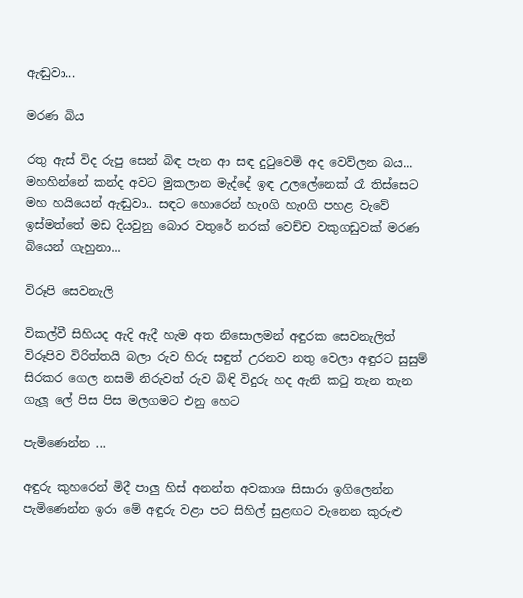ඇඬුවා...

මරණ බිය

රතු ඇස් විද රුපු සෙන් බිඳ පැන ආ සඳ දුටුවෙමි අද වෙව්ලන බය... මහහින්නේ කන්ද අවට මුකලාන මැද්දේ ඉඳ උලලේනෙක් රෑ තිස්සෙට මහ හයියෙන් ඇඬුවා.. සඳට හොරෙන් හැoගි හැoගි පහළ වැවේ ඉස්මත්තේ මඩ දියවුනු බොර වතුරේ නරක් වෙච්ච වකුගඩුවක් මරණ බියෙන් ගැහුනා...

විරූපි සෙවනැලි

විකල්වී සිහියද ඇදි ඇදී හැම අත නිසොලමන් අඳුරක සෙවනැලිත් විරූපිව විරිත්තයි බලා රුව හිරු සඳුත් උරනව නතු වෙලා අඳුරට සුසුම් සිරකර ගෙල නසමි නිරුවත් රුව බිඳි විදුරු හද ඇනි කටු තැන තැන ගැලූ ලේ පිස පිස මලගමට එනු හෙට

පැමිණෙන්න ...

අඳුරු කුහරෙන් මිදී පාලු හිස් අනන්ත අවකාශ සිසාරා ඉගිලෙන්න පැමිණෙන්න ඉරා මේ අඳුරු වළා පට සිහිල් සුළඟට වැනෙන කුරුළු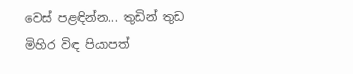වෙස් පළඳින්න... තුඩින් තුඩ මිහිර විඳ පියාපත්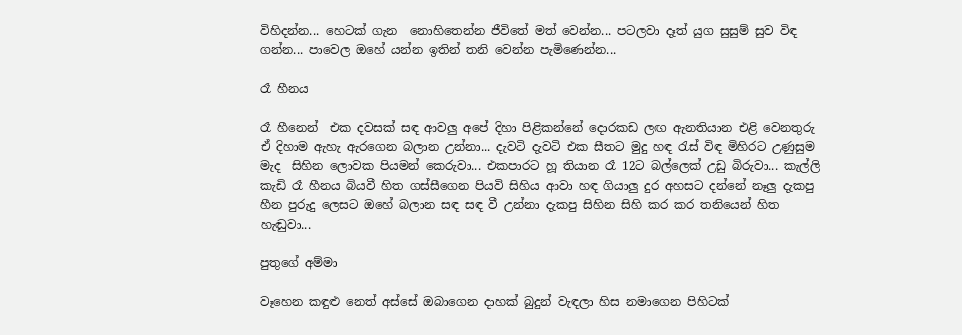විහිදන්න... හෙටක් ගැන  නොහිතෙන්න ජීවිතේ මත් වෙන්න... පටලවා දෑත් යුග සුසුම් සුව විඳ ගන්න... පාවෙල ඔහේ යන්න ඉතින් තනි වෙන්න පැමිණෙන්න...

රෑ හීනය

රෑ හීනෙන්  එක දවසක් සඳ ආවලු අපේ දිහා පිළිකන්නේ දොරකඩ ලඟ ඇනතියාන එළි වෙනතුරු ඒ දිහාම ඇහැ ඇරගෙන බලාන උන්නා... දැවටි දැවටි එක සීතට මුදු හඳ රැස් විඳ මිහිරට උණුසුම මැද  සිහින ලොවක පියමන් කෙරුවා... එකපාරට හූ තියාන රෑ 12ට බල්ලෙක් උඩු බිරුවා... කැල්ලි කැඩි රෑ හීනය බියවී හිත ගස්සීගෙන පියවි සිහිය ආවා හඳ ගියාලු දුර අහසට දන්නේ නෑලු දැකපු හීන පුරුදු ලෙසට ඔහේ බලාන සඳ සඳ වී උන්නා දැකපු සිහින සිහි කර කර තනියෙන් හිත හැඬුවා...

පුතුගේ අම්මා

වෑහෙන කඳුළු නෙත් අස්සේ ඔබාගෙන දාහක් බුදුන් වැඳලා හිස නමාගෙන පිහිටක්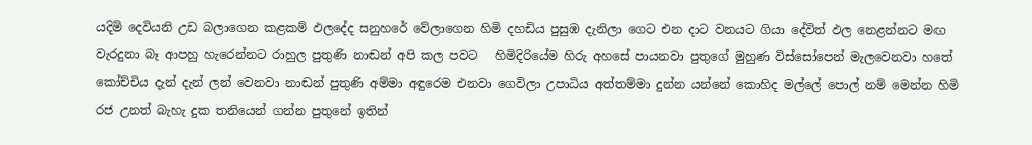යදිමි දෙවියනි උඩ බලාගෙන කළකම් ඵලදේද සනුහරේ වේලාගෙන හිමි දහඩිය පුසුඹ දැනිලා ගෙට එන දාට වනයට ගියා දේවිත් ඵල නෙළන්නට මඟ වැරදුනා බෑ ආපහු හැරෙන්නට රාහුල පුතුණි නාඬන් අපි කල පවට   හිමිදිරියේම හිරු අහසේ පායනවා පුතුගේ මුහුණ විස්සෝපෙන් මැලවෙනවා හතේ කෝච්චිය දැන් දැන් ලන් වෙනවා නාඬන් පුතුණි අම්මා අඳුරෙම එනවා ගෙවිලා උපාධිය අත්තම්මා දුන්න යන්නේ කොහිද මල්ලේ පොල් නම් මෙන්න හිමි රජ උනත් බැහැ දුක තනියෙන් ගන්න පුතුනේ ඉතින්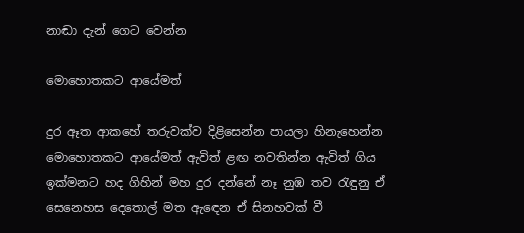නාඬා දැන් ගෙට වෙන්න

මොහොතකට ආයේමත්

දුර ඈත ආකහේ තරුවක්ව දිළිසෙන්න පායලා හිනැහෙන්න මොහොතකට ආයේමත් ඇවිත් ළඟ නවතින්න ඇවිත් ගිය ඉක්මනට හද ගිහින් මහ දුර දන්නේ නෑ නුඹ තව රැඳුනු ඒ සෙනෙහස දෙතොල් මත ඇඳෙන ඒ සිනහවක් වී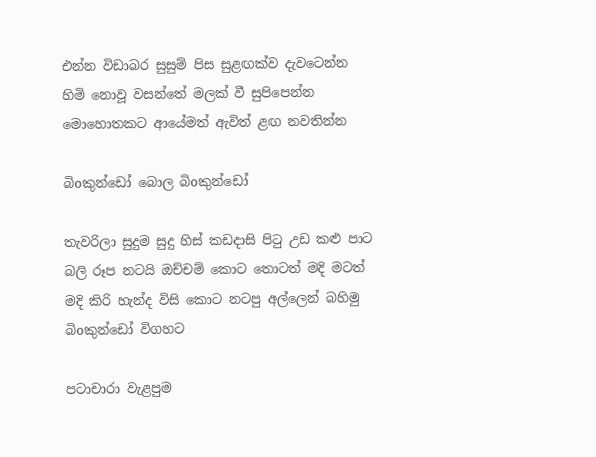එන්න විඩාබර සුසුම් පිස සුළඟක්ව දැවටෙන්න හිමි නොවූ වසන්තේ මලක් වී සුපිපෙන්න මොහොතකට ආයේමත් ඇවිත් ළඟ නවතින්න

බිoකුන්ඩෝ බොල බිoකුන්ඩෝ

තැවරිලා සුදුම සුදු හිස් කඩදාසි පිටු උඩ කළු පාට බලි රූප නටයි ඔච්චම් කොට තොටත් මදි මටත් මදි කිරි හැන්ද විසි කොට නටපු අල්ලෙන් බහිමු බිoකුන්ඩෝ විගහට

පටාචාරා වැළපුම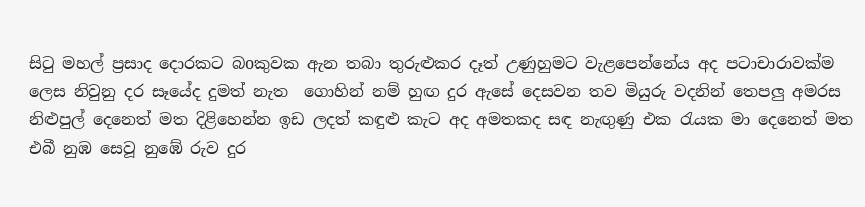සිටු මහල් ප්‍රසාද දොරකට බoකුවක ඇන තබා තුරුළුකර දෑත් උණුහුමට වැළපෙන්නේය අද පටාචාරාවක්ම ලෙස නිවුනු දර සෑයේද දුමත් නැත  ගොහින් නම් හුඟ දුර ඇසේ දෙසවන තව මියුරු වදනින් තෙපලු අමරස නිළුපුල් දෙනෙත් මත දිළිහෙන්න ඉඩ ලදත් කඳුළු කැට අද අමතකද සඳ නැඟුණු එක රැයක මා දෙනෙත් මත එබී නුඹ සෙවූ නුඹේ රුව දුර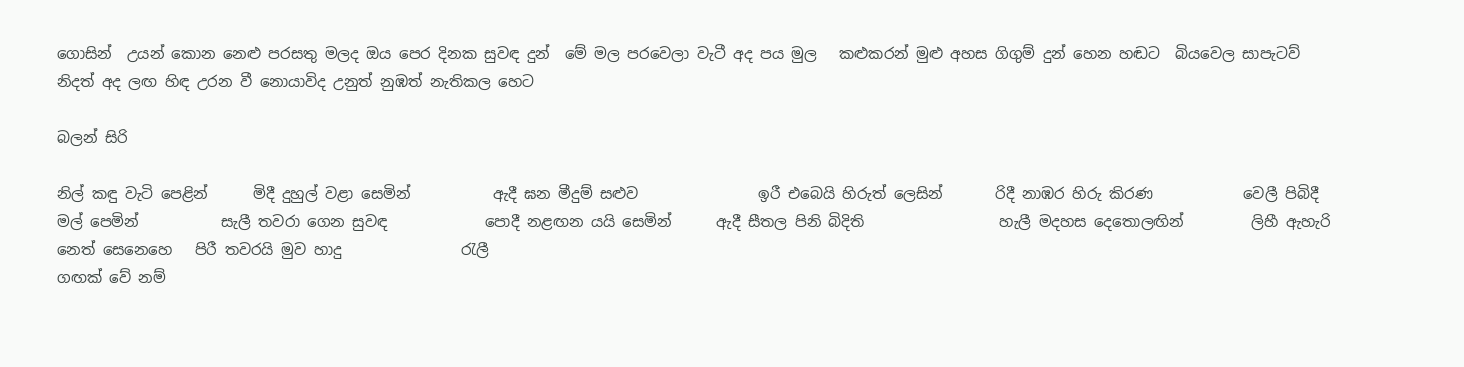ගොසින්  උයන් කොන නෙළු පරසතු මලද ඔය පෙර දිනක සුවඳ දුන්  මේ මල පරවෙලා වැටී අද පය මුල   කළුකරන් මුළු අහස ගිගුම් දුන් හෙන හඬට  බියවෙල සාපැටව් නිදත් අද ලඟ හිඳ උරන වී නොයාවිද උනුත් නුඹත් නැතිකල හෙට

බලන් සිරි

නිල් කඳු වැටි පෙළින්      මිදී දුහුල් වළා සෙමින්           ඇදී ඝන මීදුම් සළුව                ඉරී එබෙයි හිරුත් ලෙසින්       රිදී නාඹර හිරු කිරණ            වෙලී පිබිදී මල් පෙමින්           සැලී තවරා ගෙන සුවඳ             පොදී නළඟන යයි සෙමින්      ඇදී සීතල පිනි බිදිති                  හැලී මදහස දෙතොලඟින්         ලිහී ඇහැරි නෙත් සෙනෙහෙ   පිරී තවරයි මුව හාදු                රැලී
ගඟක් වේ නම්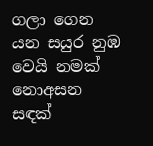ගලා ගෙන යන සයුර නුඹ වෙයි නමක් නොඅසන සඳක්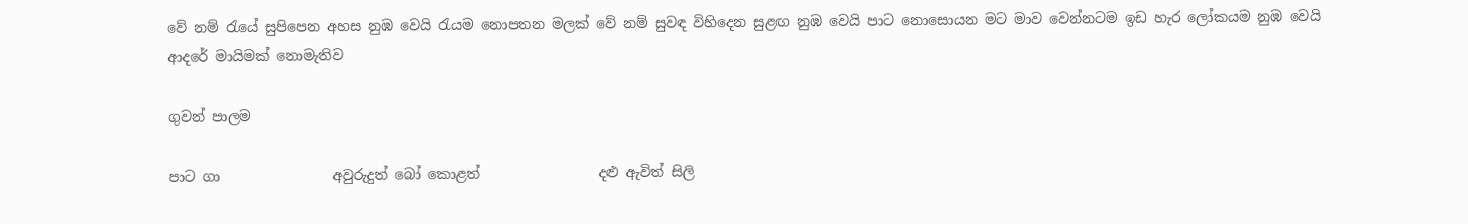වේ නම් රැයේ සුපිපෙන අහස නුඹ වෙයි රැයම නොපතන මලක් වේ නම් සුවඳ විහිදෙන සුළඟ නුඹ වෙයි පාට නොසොයන මට මාව වෙන්නටම ඉඩ හැර ලෝකයම නුඹ වෙයි ආදරේ මායිමක් නොමැතිව

ගුවන් පාලම

පාට ගා                අවුරුදුත් බෝ කොළත්                 දළු ඇවිත් සිලි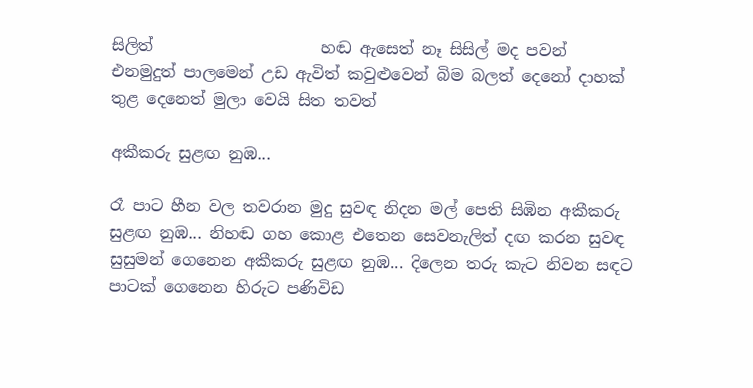සිලිත්                     හඬ ඇසෙත් නෑ සිසිල් මද පවන්                  එනමුදුත් පාලමෙන් උඩ ඇවිත් කවුළුවෙන් බිම බලත් දෙනෝ දාහක් තුළ දෙනෙත් මුලා වෙයි සිත තවත්

අකීකරු සුළඟ නුඹ...

රෑ පාට හීන වල තවරාන මුදු සුවඳ නිදන මල් පෙති සිඹින අකීකරු සුළඟ නුඹ... නිහඬ ගහ කොළ එතෙන සෙවනැලිත් දඟ කරන සුවඳ සුසුමන් ගෙනෙන අකීකරු සුළඟ නුඹ... දිලෙන තරු කැට නිවන සඳට පාටක් ගෙනෙන හිරුට පණිවිඩ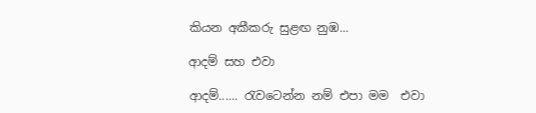කියන අකීකරු සුළඟ නුඹ...

ආදම් සහ එවා

ආදම්...... රැවටෙන්න නම් එපා මම  එවා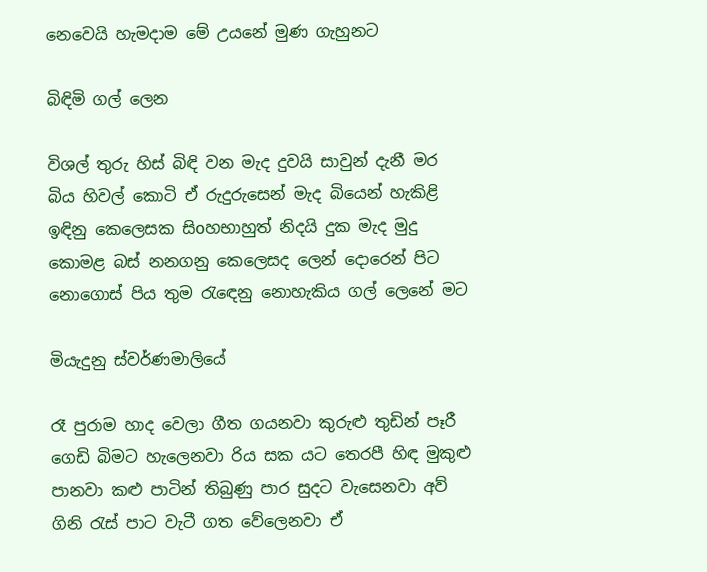නෙවෙයි හැමදාම මේ උයනේ මුණ ගැහුනට

බිඳිමි ගල් ලෙන

විශල් තුරු හිස් බිඳි වන මැද දුවයි සාවුන් දැනී මර  බිය හිවල් කොටි ඒ රුදුරුසෙන් මැද බියෙන් හැකිළි ඉඳිනු කෙලෙසක සිoහභාහුත් නිදයි දුක මැද මුදු කොමළ බස් නනගනු කෙලෙසද ලෙන් දොරෙන් පිට නොගොස් පිය තුම රැඳෙනු නොහැකිය ගල් ලෙනේ මට

මියැදුනු ස්වර්ණමාලියේ

රෑ පුරාම හාද වෙලා ගීත ගයනවා කුරුළු තුඩින් පෑරී ගෙඩි බිමට හැලෙනවා රිය සක යට තෙරපී හිඳ මුකුළු පානවා කළු පාටින් තිබුණු පාර සුදට වැසෙනවා අව් ගිනි රැස් පාට වැටී ගත වේලෙනවා ඒ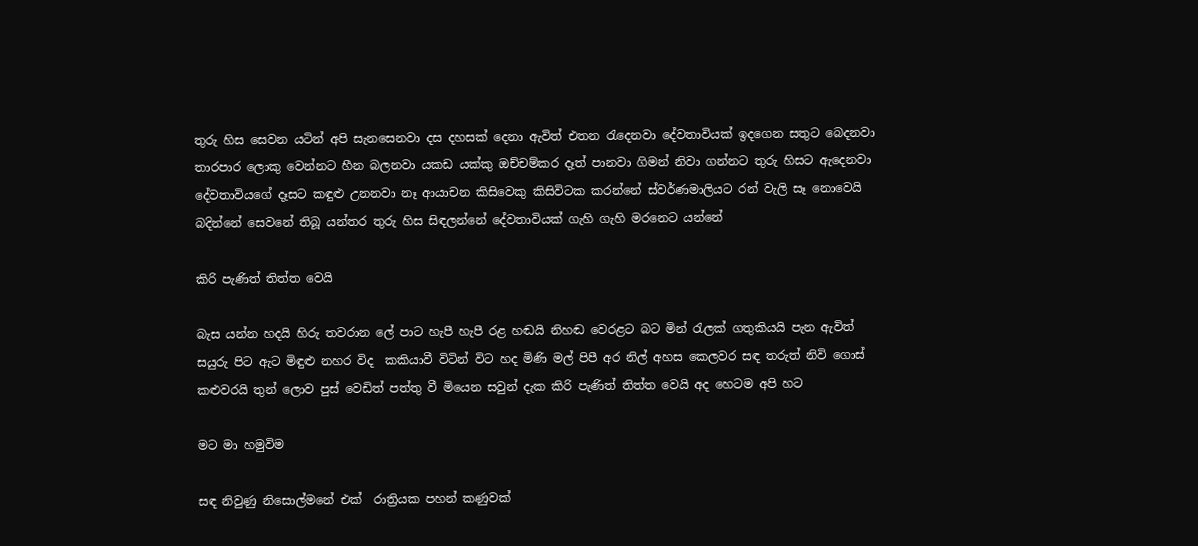තුරු හිස සෙවන යටින් අපි සැනසෙනවා දස දහසක් දෙනා ඇවිත් එතන රැදෙනවා දේවතාවියක් ඉදගෙන සතුට බෙදනවා තාරපාර ලොකු වෙන්නට හීන බලනවා යකඩ යක්කු ඔච්චම්කර දෑත් පානවා ගිමන් නිවා ගන්නට තුරු හිසට ඇදෙනවා දේවතාවියගේ දෑසට කඳුළු උනනවා නෑ ආයාචන කිසිවෙකු කිසිවිටක කරන්නේ ස්වර්ණමාලියට රන් වැලි සෑ නොවෙයි බදින්නේ සෙවනේ තිබූ යන්තර තුරු හිස සිඳලන්නේ දේවතාවියක් ගැහි ගැහි මරනෙට යන්නේ

කිරි පැණිත් තිත්ත වෙයි

බැස යන්න හදයි හිරු තවරාන ලේ පාට හැපී හැපී රළ හඬයි නිහඬ වෙරළට බට මින් රැලක් ගතුකියයි පැන ඇවිත් සයුරු පිට ඇට මිඳුළු නහර විද  කකියාවී විටින් විට හද මිණි මල් පිපී අර නිල් අහස කෙලවර සඳ තරුත් නිවි ගොස් කළුවරයි තුන් ලොව පුස් වෙඩිත් පත්තු වී මියෙන සවුන් දැක කිරි පැණිත් තිත්ත වෙයි අද හෙටම අපි හට

මට මා හමුවිම

සඳ නිවුණු නිසොල්මනේ එක්  රාත්‍රියක පහන් කණුවක්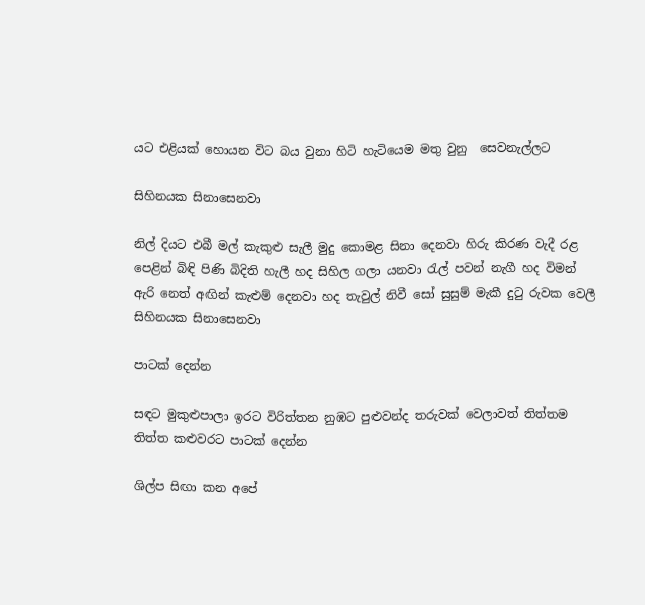යට එළියක් හොයන විට බය වුනා හිටි හැටියෙම මතු වුනු  සෙවනැල්ලට

සිහිනයක සිනාසෙනවා

නිල් දියට එබී මල් කැකුළු සැලී මුදු කොමළ සිනා දෙනවා හිරු කිරණ වැදී රළ පෙළින් බිඳි පිණි බිදිති හැලී හද සිහිල ගලා යනවා රැල් පවන් නැගී හද විමන් ඇරි නෙත් අඟින් කැළුම් දෙනවා හද තැවුල් නිවී සෝ සුසුම් මැකී දුටු රුවක වෙලී සිහිනයක සිනාසෙනවා

පාටක් දෙන්න

සඳට මුකුළුපාලා ඉරට විරිත්තන නුඹට පුළුවන්ද තරුවක් වෙලාවත් තිත්තම තිත්ත කළුවරට පාටක් දෙන්න

ශිල්ප සිඟා කන අපේ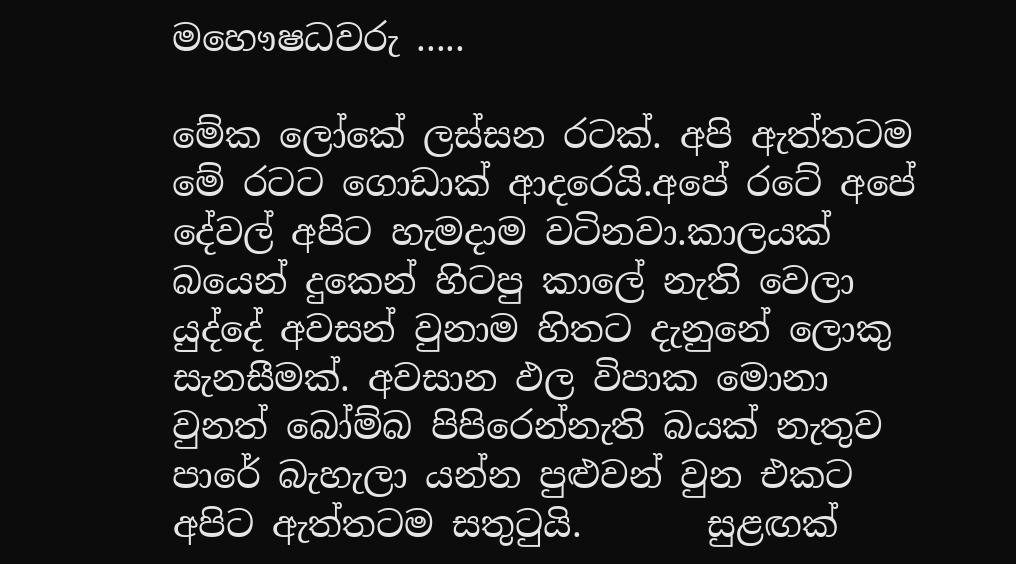මහෞෂධවරු .....

මේක ලෝකේ ලස්සන රටක්. අපි ඇත්තටම මේ රටට ගොඩාක් ආදරෙයි.අපේ රටේ අපේ දේවල් අපිට හැමදාම වටිනවා.කාලයක් බයෙන් දුකෙන් හිටපු කාලේ නැති වෙලා යුද්දේ අවසන් වුනාම හිතට දැනුනේ ලොකු සැනසීමක්. අවසාන ඵල විපාක මොනා වුනත් බෝම්බ පිපිරෙන්නැති බයක් නැතුව පාරේ බැහැලා යන්න පුළුවන් වුන එකට අපිට ඇත්තටම සතුටුයි.       සුළඟක්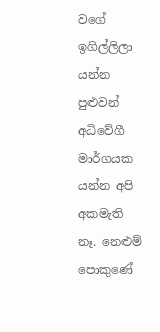වගේ ඉගිල්ලිලා යන්න පුළුවන් අධිවේගී මාර්ගයක යන්න අපි අකමැති නෑ. නෙළුම් පොකුණේ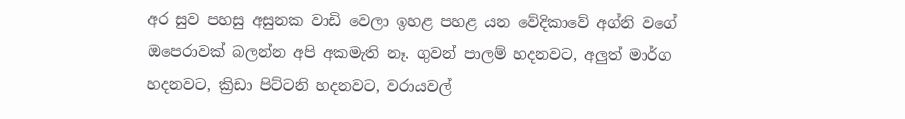අර සුව පහසු අසුනක වාඩි වෙලා ඉහළ පහළ යන වේදිකාවේ අග්නි වගේ ඔපෙරාවක් බලන්න අපි අකමැති නෑ. ගුවන් පාලම් හදනවට, අලුත් මාර්ග හදනවට, ක්‍රිඩා පිට්ටනි හදනවට, වරායවල්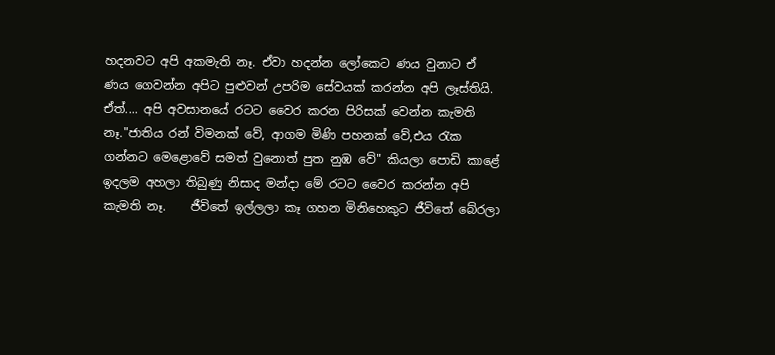හදනවට අපි අකමැති නෑ. ඒවා හදන්න ලෝකෙට ණය වුනාට ඒ ණය ගෙවන්න අපිට පුළුවන් උපරිම සේවයක් කරන්න අපි ලෑස්තියි.   ඒත්.... අපි අවසානයේ රටට වෛර කරන පිරිසක් වෙන්න කැමති නෑ."ජාතිය රන් විමනක් වේ, ආගම මිණි පහනක් වේ,එය රැක ගන්නට මෙළොවේ සමත් වුනොත් පුත නුඹ වේ" කියලා පොඩි කාළේ ඉදලම අහලා තිබුණු නිසාද මන්දා මේ රටට වෛර කරන්න අපි කැමති නෑ.    ජීවිතේ ඉල්ලලා කෑ ගහන මිනිහෙකුට ජීවිතේ බේරලා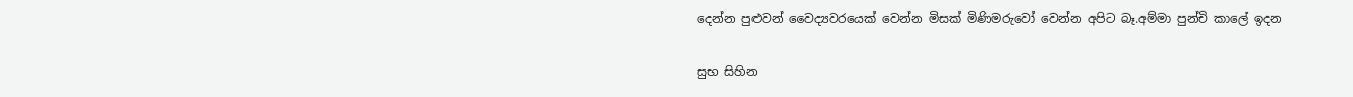දෙන්න පුළුවන් වෛද්‍යවරයෙක් වෙන්න මිසක් මිණිමරුවෝ වෙන්න අපිට බෑ.අම්මා පුන්චි කාලේ ඉදන

සුභ සිහින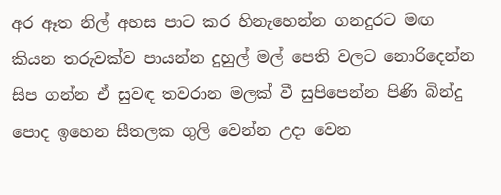අර ඈත නිල් අහස පාට කර හිනැහෙන්න ගනදුරට මඟ කියන තරුවක්ව පායන්න දුහුල් මල් පෙති වලට නොරිදෙන්න සිප ගන්න ඒ සුවඳ තවරාන මලක් වී සුපිපෙන්න පිණි බින්දු පොද ඉහෙන සීතලක ගුලි වෙන්න උදා වෙන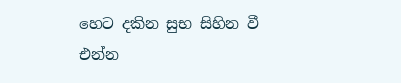හෙට දකින සුභ සිහින වී එන්න